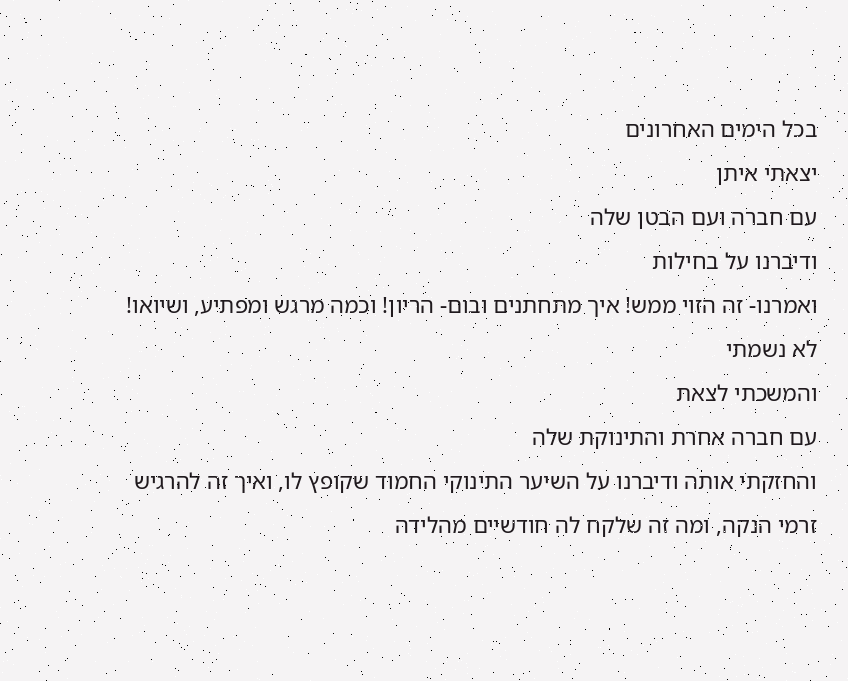בכל הימים האחרונים
יצאתי איתן
עם חברה ועם הבטן שלה
ודיברנו על בחילות
ואמרנו- זה הזוי ממש! איך מתחתנים ובום- הריון! וכמה מרגש ומפתיע, ושיואו! לא נשמתי
והמשכתי לצאת
עם חברה אחרת והתינוקת שלה
והחזקתי אותה ודיברנו על השיער התינוקי החמוד שקופץ לו, ואיך זה להרגיש זרמי הנקה, ומה זה שלקח לה חודשיים מהלידה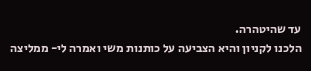עד שהיטהרה.
הלכנו לקניון והיא הצביעה על כותנות משי ואמרה לי- ממליצה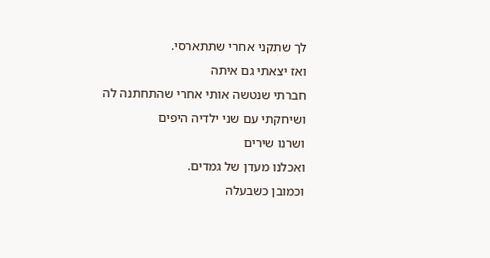לך שתקני אחרי שתתארסי.
ואז יצאתי גם איתה
חברתי שנטשה אותי אחרי שהתחתנה לה
ושיחקתי עם שני ילדיה היפים
ושרנו שירים
ואכלנו מעדן של גמדים.
וכמובן כשבעלה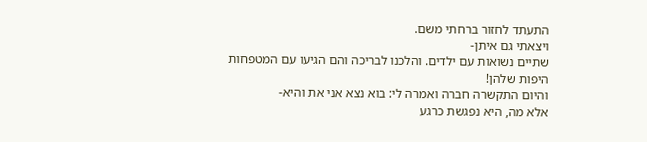התעתד לחזור ברחתי משם.
ויצאתי גם איתן-
שתיים נשואות עם ילדים. והלכנו לבריכה והם הגיעו עם המטפחות היפות שלהן!
והיום התקשרה חברה ואמרה לי: בוא נצא אני את והיא-
אלא מה, היא נפגשת כרגע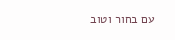עם בחור וטוב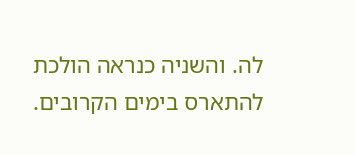לה. והשניה כנראה הולכת להתארס בימים הקרובים.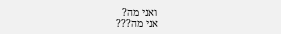ואני מה?
אני מה???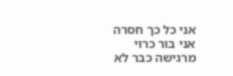אני כל כך חסרה
אני בור כרוי
מרגישה כבר לא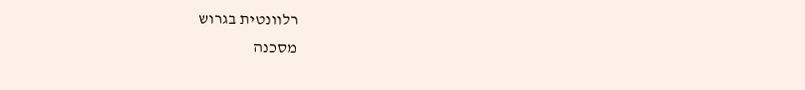רלוונטית בגרוש
מסכנה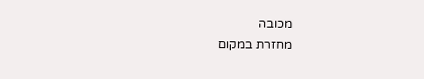מכובה
מחזרת במקום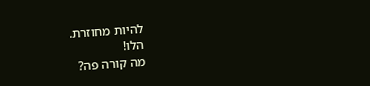להיות מחוזרת.
הלו!
מה קורה פה?